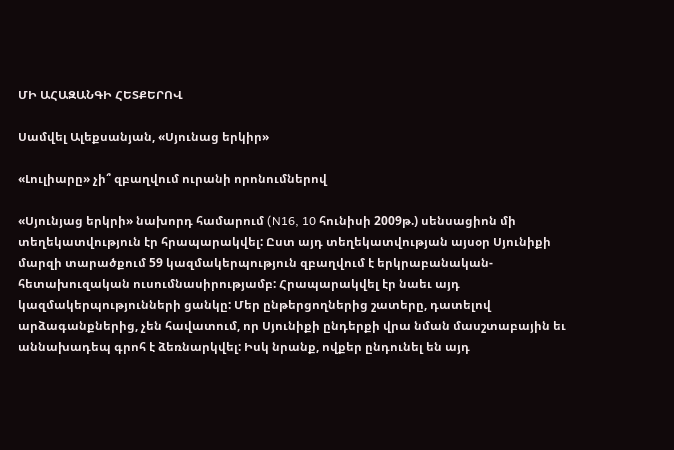ՄԻ ԱՀԱԶԱՆԳԻ ՀԵՏՔԵՐՈՎ

Սամվել Ալեքսանյան, «Սյունաց երկիր»

«Լուլիարը» չի՞ զբաղվում ուրանի որոնումներով

«Սյունյաց երկրի» նախորդ համարում (N16, 10 հունիսի 2009թ.) սենսացիոն մի տեղեկատվություն էր հրապարակվել: Ըստ այդ տեղեկատվության այսօր Սյունիքի մարզի տարածքում 59 կազմակերպություն զբաղվում է երկրաբանական-հետախուզական ուսումնասիրությամբ: Հրապարակվել էր նաեւ այդ կազմակերպությունների ցանկը: Մեր ընթերցողներից շատերը, դատելով արձագանքներից, չեն հավատում, որ Սյունիքի ընդերքի վրա նման մասշտաբային եւ աննախադեպ գրոհ է ձեռնարկվել: Իսկ նրանք, ովքեր ընդունել են այդ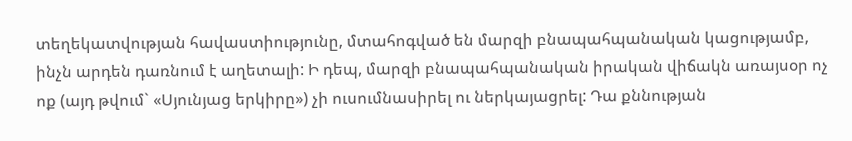տեղեկատվության հավաստիությունը, մտահոգված են մարզի բնապահպանական կացությամբ, ինչն արդեն դառնում է աղետալի: Ի դեպ, մարզի բնապահպանական իրական վիճակն առայսօր ոչ ոք (այդ թվում` «Սյունյաց երկիրը») չի ուսումնասիրել ու ներկայացրել: Դա քննության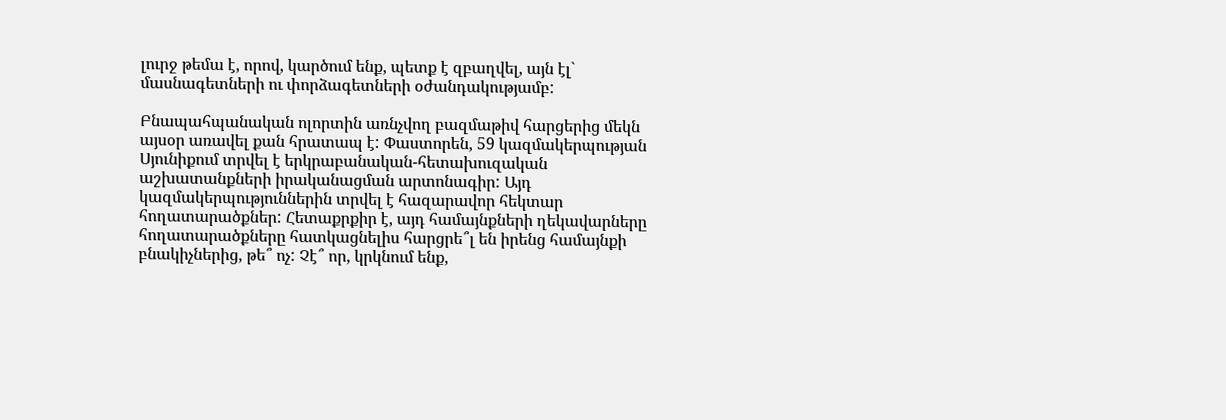լուրջ թեմա է, որով, կարծում ենք, պետք է զբաղվել, այն էլ` մասնագետների ու փորձագետների օժանդակությամբ:

Բնապահպանական ոլորտին առնչվող բազմաթիվ հարցերից մեկն այսօր առավել քան հրատապ է: Փաստորեն, 59 կազմակերպության Սյունիքում տրվել է երկրաբանական-հետախուզական աշխատանքների իրականացման արտոնագիր: Այդ կազմակերպություններին տրվել է հազարավոր հեկտար հողատարածքներ: Հետաքրքիր է, այդ համայնքների ղեկավարները հողատարածքները հատկացնելիս հարցրե՞լ են իրենց համայնքի բնակիչներից, թե՞ ոչ: Չէ՞ որ, կրկնում ենք,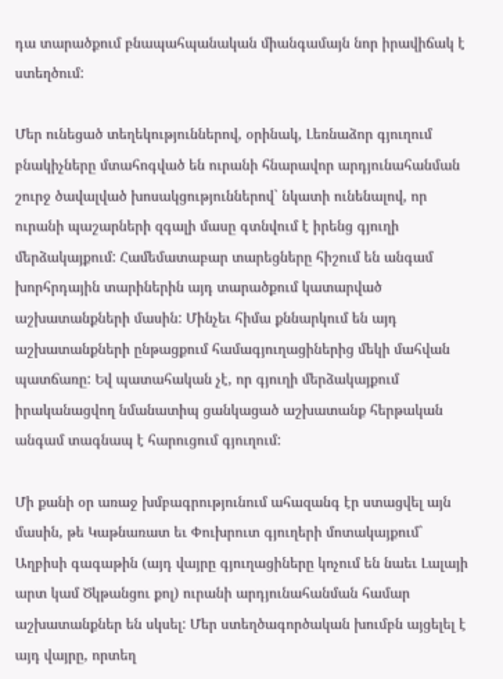դա տարածքում բնապահպանական միանգամայն նոր իրավիճակ է ստեղծում:

Մեր ունեցած տեղեկություններով, օրինակ, Լեռնաձոր գյուղում բնակիչները մտահոգված են ուրանի հնարավոր արդյունահանման շուրջ ծավալված խոսակցություններով` նկատի ունենալով, որ ուրանի պաշարների զգալի մասը գտնվում է իրենց գյուղի մերձակայքում: Համեմատաբար տարեցները հիշում են անգամ խորհրդային տարիներին այդ տարածքում կատարված աշխատանքների մասին: Մինչեւ հիմա քննարկում են այդ աշխատանքների ընթացքում համագյուղացիներից մեկի մահվան պատճառը: Եվ պատահական չէ, որ գյուղի մերձակայքում իրականացվող նմանատիպ ցանկացած աշխատանք հերթական անգամ տագնապ է հարուցում գյուղում:

Մի քանի օր առաջ խմբագրությունում ահազանգ էր ստացվել այն մասին, թե Կաթնառատ եւ Փուխրուտ գյուղերի մոտակայքում` Աղբիսի գագաթին (այդ վայրը գյուղացիները կոչում են նաեւ Լալայի արտ կամ Ծկթանցու քոլ) ուրանի արդյունահանման համար աշխատանքներ են սկսել: Մեր ստեղծագործական խումբն այցելել է այդ վայրը, որտեղ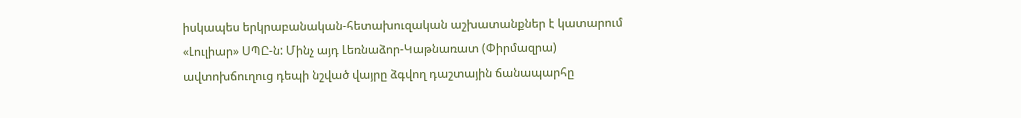իսկապես երկրաբանական-հետախուզական աշխատանքներ է կատարում «Լուլիար» ՍՊԸ-ն: Մինչ այդ Լեռնաձոր-Կաթնառատ (Փիրմազրա) ավտոխճուղուց դեպի նշված վայրը ձգվող դաշտային ճանապարհը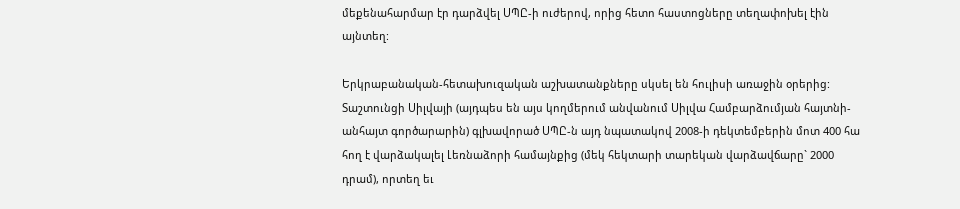մեքենահարմար էր դարձվել ՍՊԸ-ի ուժերով, որից հետո հաստոցները տեղափոխել էին այնտեղ:

Երկրաբանական-հետախուզական աշխատանքները սկսել են հուլիսի առաջին օրերից: Տաշտունցի Սիլվայի (այդպես են այս կողմերում անվանում Սիլվա Համբարձումյան հայտնի-անհայտ գործարարին) գլխավորած ՍՊԸ-ն այդ նպատակով 2008-ի դեկտեմբերին մոտ 400 հա հող է վարձակալել Լեռնաձորի համայնքից (մեկ հեկտարի տարեկան վարձավճարը` 2000 դրամ), որտեղ եւ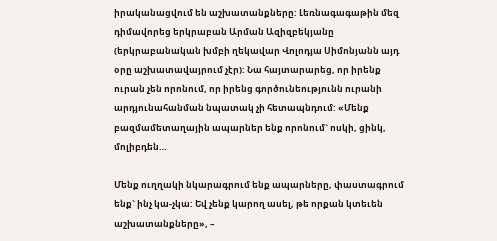իրականացվում են աշխատանքները: Լեռնագագաթին մեզ դիմավորեց երկրաբան Արման Ազիզբեկյանը (երկրաբանական խմբի ղեկավար Վոլոդյա Սիմոնյանն այդ օրը աշխատավայրում չէր): Նա հայտարարեց, որ իրենք ուրան չեն որոնում, որ իրենց գործունեությունն ուրանի արդյունահանման նպատակ չի հետապնդում: «Մենք բազմամետաղային ապարներ ենք որոնում` ոսկի, ցինկ, մոլիբդեն…

Մենք ուղղակի նկարագրում ենք ապարները, փաստագրում ենք` ինչ կա-չկա: Եվ չենք կարող ասել, թե որքան կտեւեն աշխատանքները», –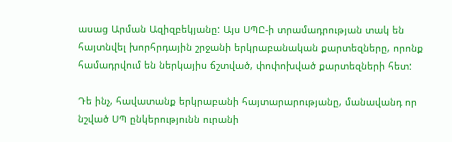ասաց Արման Ազիզբեկյանը: Այս ՍՊԸ-ի տրամադրության տակ են հայտնվել խորհրդային շրջանի երկրաբանական քարտեզները, որոնք համադրվում են ներկայիս ճշտված, փոփոխված քարտեզների հետ:

Դե ինչ, հավատանք երկրաբանի հայտարարությանը, մանավանդ որ նշված ՍՊ ընկերությունն ուրանի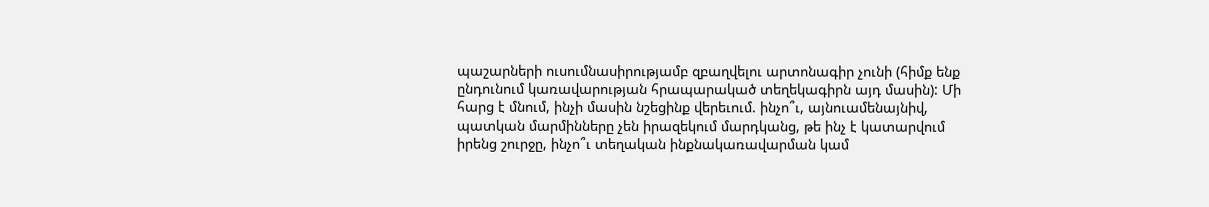պաշարների ուսումնասիրությամբ զբաղվելու արտոնագիր չունի (հիմք ենք ընդունում կառավարության հրապարակած տեղեկագիրն այդ մասին): Մի հարց է մնում, ինչի մասին նշեցինք վերեւում. ինչո՞ւ, այնուամենայնիվ, պատկան մարմինները չեն իրազեկում մարդկանց, թե ինչ է կատարվում իրենց շուրջը, ինչո՞ւ տեղական ինքնակառավարման կամ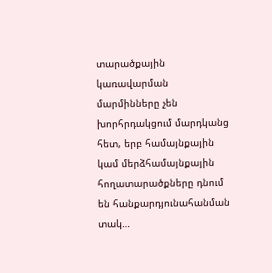տարածքային կառավարման մարմինները չեն խորհրդակցում մարդկանց հետ, երբ համայնքային կամ մերձհամայնքային հողատարածքները դնում են հանքարդյունահանման տակ…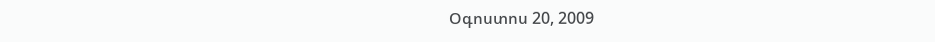Օգոստոս 20, 2009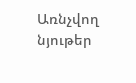Առնչվող նյութեր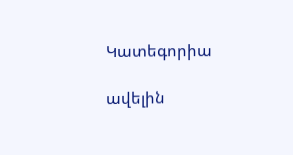Կատեգորիա

ավելին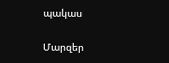պակաս

Մարզեր